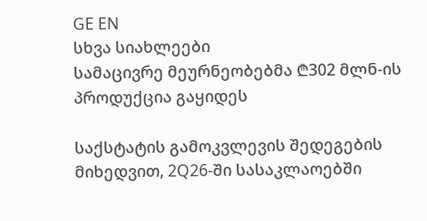GE EN
სხვა სიახლეები
სამაცივრე მეურნეობებმა ₾302 მლნ-ის პროდუქცია გაყიდეს

საქსტატის გამოკვლევის შედეგების მიხედვით, 2Q26-ში სასაკლაოებში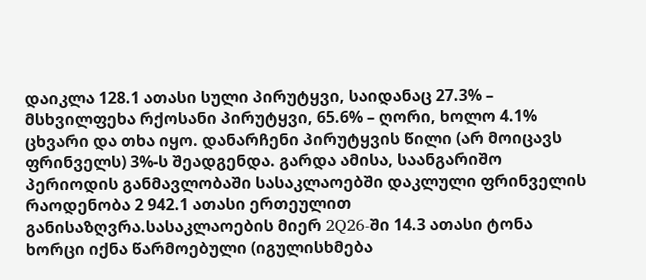დაიკლა 128.1 ათასი სული პირუტყვი, საიდანაც 27.3% – მსხვილფეხა რქოსანი პირუტყვი, 65.6% – ღორი, ხოლო 4.1% ცხვარი და თხა იყო. დანარჩენი პირუტყვის წილი (არ მოიცავს ფრინველს) 3%-ს შეადგენდა. გარდა ამისა, საანგარიშო პერიოდის განმავლობაში სასაკლაოებში დაკლული ფრინველის რაოდენობა 2 942.1 ათასი ერთეულით განისაზღვრა.სასაკლაოების მიერ 2Q26-ში 14.3 ათასი ტონა ხორცი იქნა წარმოებული (იგულისხმება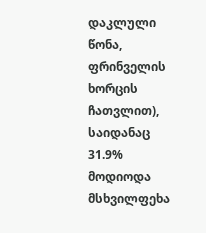დაკლული წონა, ფრინველის ხორცის ჩათვლით), საიდანაც 31.9% მოდიოდა მსხვილფეხა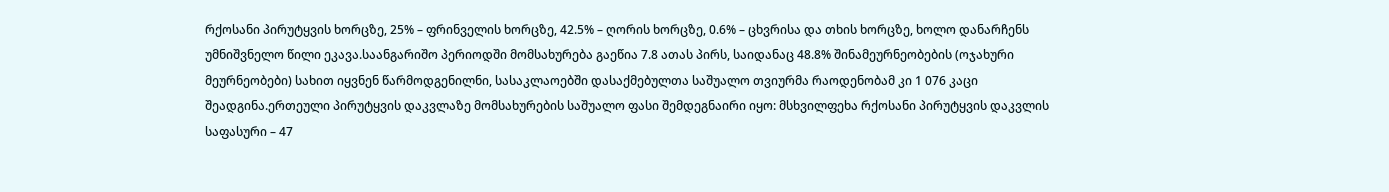რქოსანი პირუტყვის ხორცზე, 25% – ფრინველის ხორცზე, 42.5% – ღორის ხორცზე, 0.6% – ცხვრისა და თხის ხორცზე, ხოლო დანარჩენს უმნიშვნელო წილი ეკავა.საანგარიშო პერიოდში მომსახურება გაეწია 7.8 ათას პირს, საიდანაც 48.8% შინამეურნეობების (ოჯახური მეურნეობები) სახით იყვნენ წარმოდგენილნი, სასაკლაოებში დასაქმებულთა საშუალო თვიურმა რაოდენობამ კი 1 076 კაცი შეადგინა.ერთეული პირუტყვის დაკვლაზე მომსახურების საშუალო ფასი შემდეგნაირი იყო: მსხვილფეხა რქოსანი პირუტყვის დაკვლის საფასური – 47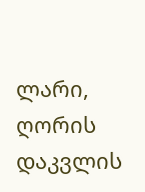ლარი, ღორის დაკვლის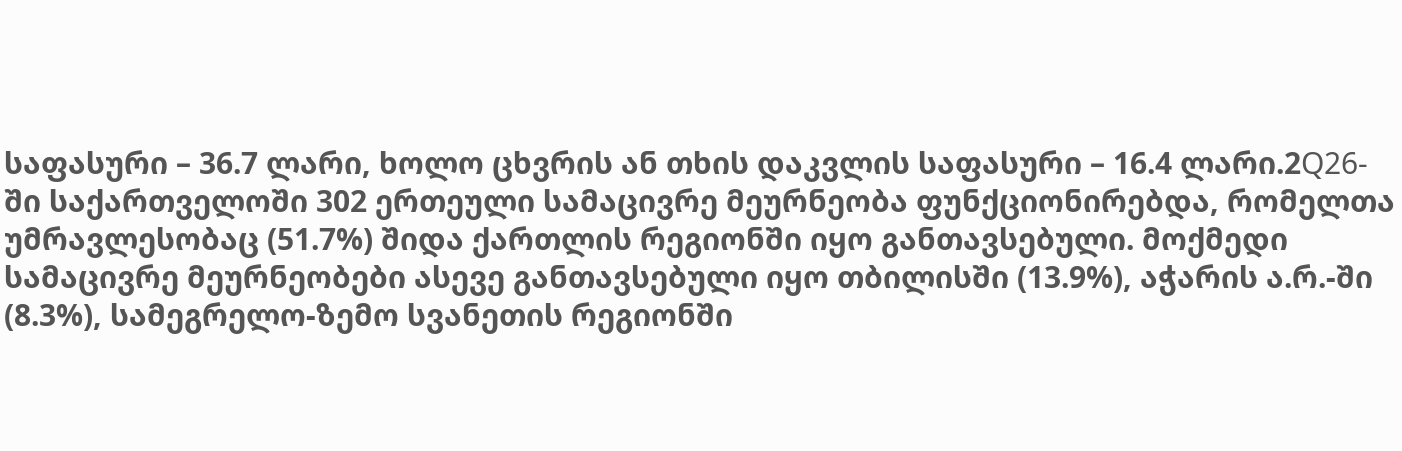საფასური – 36.7 ლარი, ხოლო ცხვრის ან თხის დაკვლის საფასური – 16.4 ლარი.2Q26-ში საქართველოში 302 ერთეული სამაცივრე მეურნეობა ფუნქციონირებდა, რომელთა უმრავლესობაც (51.7%) შიდა ქართლის რეგიონში იყო განთავსებული. მოქმედი სამაცივრე მეურნეობები ასევე განთავსებული იყო თბილისში (13.9%), აჭარის ა.რ.-ში (8.3%), სამეგრელო-ზემო სვანეთის რეგიონში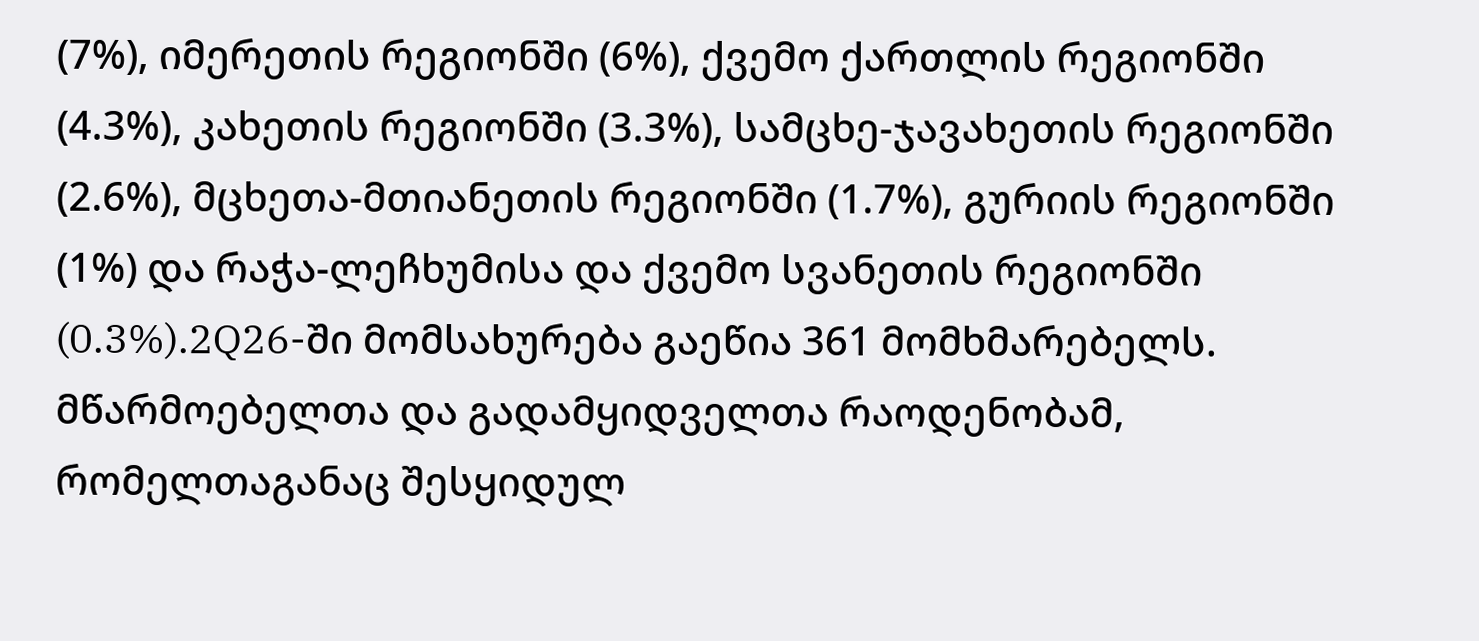(7%), იმერეთის რეგიონში (6%), ქვემო ქართლის რეგიონში (4.3%), კახეთის რეგიონში (3.3%), სამცხე-ჯავახეთის რეგიონში (2.6%), მცხეთა-მთიანეთის რეგიონში (1.7%), გურიის რეგიონში (1%) და რაჭა-ლეჩხუმისა და ქვემო სვანეთის რეგიონში (0.3%).2Q26-ში მომსახურება გაეწია 361 მომხმარებელს. მწარმოებელთა და გადამყიდველთა რაოდენობამ, რომელთაგანაც შესყიდულ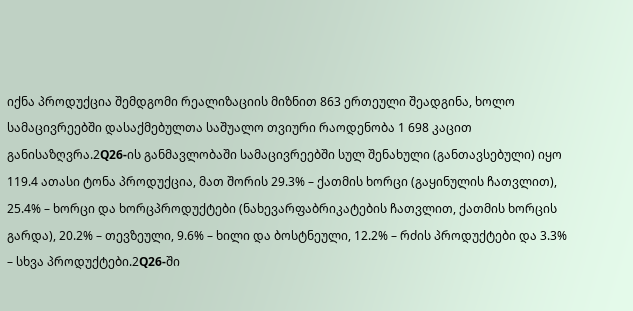იქნა პროდუქცია შემდგომი რეალიზაციის მიზნით 863 ერთეული შეადგინა, ხოლო სამაცივრეებში დასაქმებულთა საშუალო თვიური რაოდენობა 1 698 კაცით განისაზღვრა.2Q26-ის განმავლობაში სამაცივრეებში სულ შენახული (განთავსებული) იყო 119.4 ათასი ტონა პროდუქცია, მათ შორის 29.3% – ქათმის ხორცი (გაყინულის ჩათვლით), 25.4% – ხორცი და ხორცპროდუქტები (ნახევარფაბრიკატების ჩათვლით, ქათმის ხორცის გარდა), 20.2% – თევზეული, 9.6% – ხილი და ბოსტნეული, 12.2% – რძის პროდუქტები და 3.3% – სხვა პროდუქტები.2Q26-ში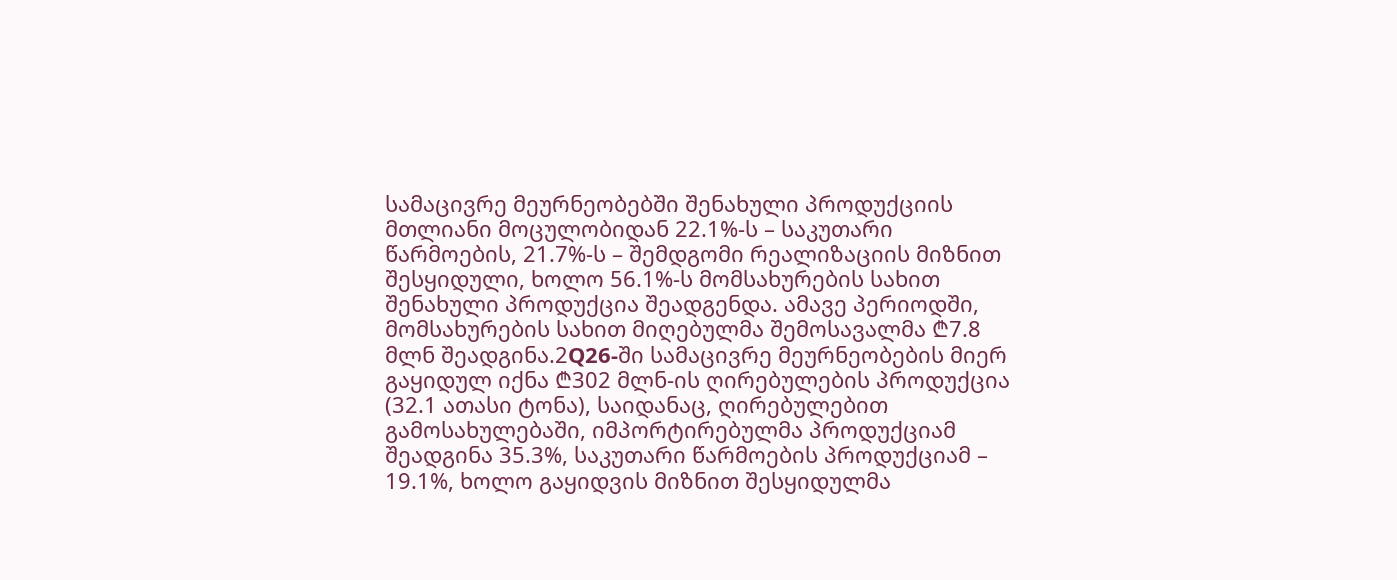სამაცივრე მეურნეობებში შენახული პროდუქციის მთლიანი მოცულობიდან 22.1%-ს – საკუთარი წარმოების, 21.7%-ს – შემდგომი რეალიზაციის მიზნით შესყიდული, ხოლო 56.1%-ს მომსახურების სახით შენახული პროდუქცია შეადგენდა. ამავე პერიოდში, მომსახურების სახით მიღებულმა შემოსავალმა ₾7.8 მლნ შეადგინა.2Q26-ში სამაცივრე მეურნეობების მიერ გაყიდულ იქნა ₾302 მლნ-ის ღირებულების პროდუქცია (32.1 ათასი ტონა), საიდანაც, ღირებულებით გამოსახულებაში, იმპორტირებულმა პროდუქციამ შეადგინა 35.3%, საკუთარი წარმოების პროდუქციამ – 19.1%, ხოლო გაყიდვის მიზნით შესყიდულმა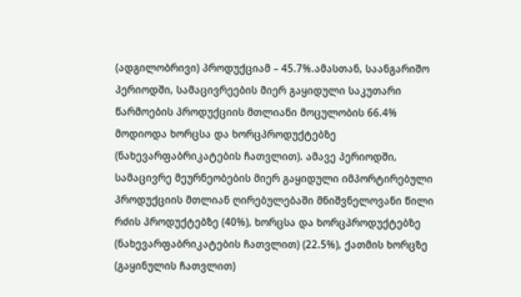(ადგილობრივი) პროდუქციამ – 45.7%.ამასთან, საანგარიშო პერიოდში, სამაცივრეების მიერ გაყიდული საკუთარი წარმოების პროდუქციის მთლიანი მოცულობის 66.4% მოდიოდა ხორცსა და ხორცპროდუქტებზე (ნახევარფაბრიკატების ჩათვლით). ამავე პერიოდში, სამაცივრე მეურნეობების მიერ გაყიდული იმპორტირებული პროდუქციის მთლიან ღირებულებაში მნიშვნელოვანი წილი რძის პროდუქტებზე (40%), ხორცსა და ხორცპროდუქტებზე (ნახევარფაბრიკატების ჩათვლით) (22.5%), ქათმის ხორცზე (გაყინულის ჩათვლით)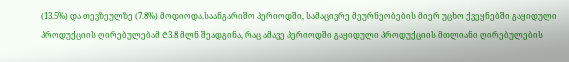(13.5%) და თევზეულზე (7.8%) მოდიოდა.საანგარიშო პერიოდში, სამაცივრე მეურნეობების მიერ უცხო ქვეყნებში გაყიდული პროდუქციის ღირებულებამ ₾3.8 მლნ შეადგინა, რაც ამავე პერიოდში გაყიდული პროდუქციის მთლიანი ღირებულების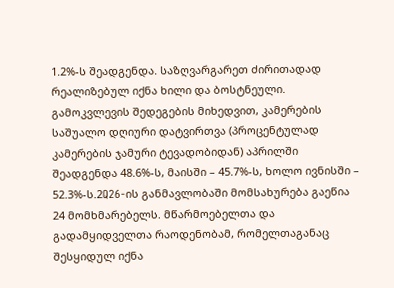1.2%-ს შეადგენდა. საზღვარგარეთ ძირითადად რეალიზებულ იქნა ხილი და ბოსტნეული. გამოკვლევის შედეგების მიხედვით, კამერების საშუალო დღიური დატვირთვა (პროცენტულად კამერების ჯამური ტევადობიდან) აპრილში შეადგენდა 48.6%-ს, მაისში – 45.7%-ს, ხოლო ივნისში – 52.3%-ს.2Q26-ის განმავლობაში მომსახურება გაეწია 24 მომხმარებელს. მწარმოებელთა და გადამყიდველთა რაოდენობამ, რომელთაგანაც შესყიდულ იქნა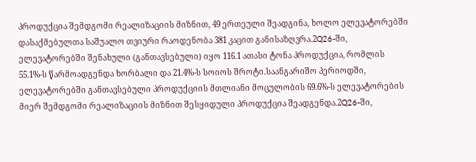პროდუქცია შემდგომი რეალიზაციის მიზნით, 49 ერთეული შეადგინა, ხოლო ელევატორებში დასაქმებულთა საშუალო თვიური რაოდენობა 381 კაცით განისაზღვრა.2Q26-ში, ელევატორებში შენახული (განთავსებული) იყო 116.1 ათასი ტონა პროდუქცია, რომლის 55.1%-ს წარმოადგენდა ხორბალი და 21.4%-ს სოიოს შროტი.საანგარიშო პერიოდში, ელევატორებში განთავსებული პროდუქციის მთლიანი მოცულობის 69.6%-ს ელევატორების მიერ შემდგომი რეალიზაციის მიზნით შესყიდული პროდუქცია შეადგენდა.2Q26-ში,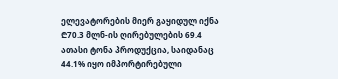ელევატორების მიერ გაყიდულ იქნა ₾70.3 მლნ-ის ღირებულების 69.4 ათასი ტონა პროდუქცია, საიდანაც 44.1% იყო იმპორტირებული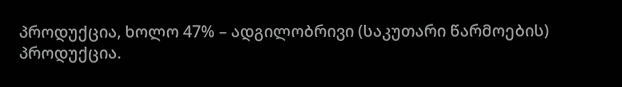პროდუქცია, ხოლო 47% – ადგილობრივი (საკუთარი წარმოების) პროდუქცია.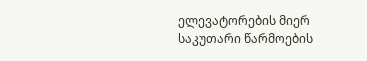ელევატორების მიერ საკუთარი წარმოების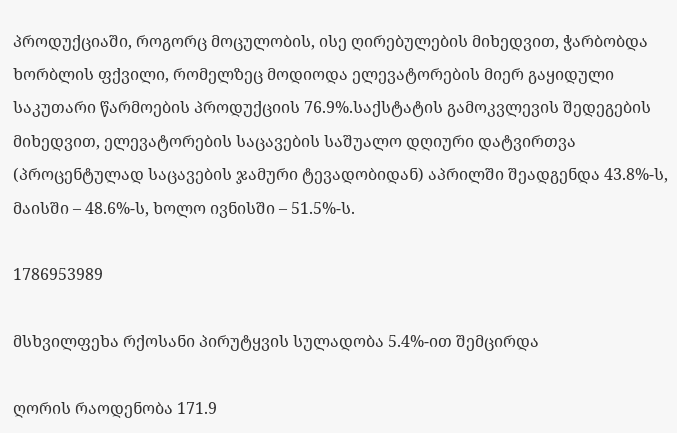პროდუქციაში, როგორც მოცულობის, ისე ღირებულების მიხედვით, ჭარბობდა ხორბლის ფქვილი, რომელზეც მოდიოდა ელევატორების მიერ გაყიდული საკუთარი წარმოების პროდუქციის 76.9%.საქსტატის გამოკვლევის შედეგების მიხედვით, ელევატორების საცავების საშუალო დღიური დატვირთვა (პროცენტულად საცავების ჯამური ტევადობიდან) აპრილში შეადგენდა 43.8%-ს, მაისში – 48.6%-ს, ხოლო ივნისში – 51.5%-ს.

1786953989

მსხვილფეხა რქოსანი პირუტყვის სულადობა 5.4%-ით შემცირდა

ღორის რაოდენობა 171.9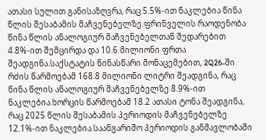ათასი სულით განისაზღვრა, რაც 5.5%-ით ნაკლებია წინა წლის შესაბამის მაჩვენებელზე.ფრინველის რაოდენობა წინა წლის ანალოგიურ მაჩვენებელთან შედარებით 4.8%-ით შემცირდა და 10.6 მილიონი ფრთა შეადგინა.საქსტატის წინასწარი მონაცემებით, 2Q26-ში რძის წარმოებამ 168.8 მილიონი ლიტრი შეადგინა, რაც წინა წლის ანალოგიურ მაჩვენებელზე 8.9%-ით ნაკლებია.ხორცის წარმოებამ 18.2 ათასი ტონა შეადგინა, რაც 2025 წლის შესაბამის პერიოდის მაჩვენებელზე 12.1%-ით ნაკლებია.საანგარიშო პერიოდის განმავლობაში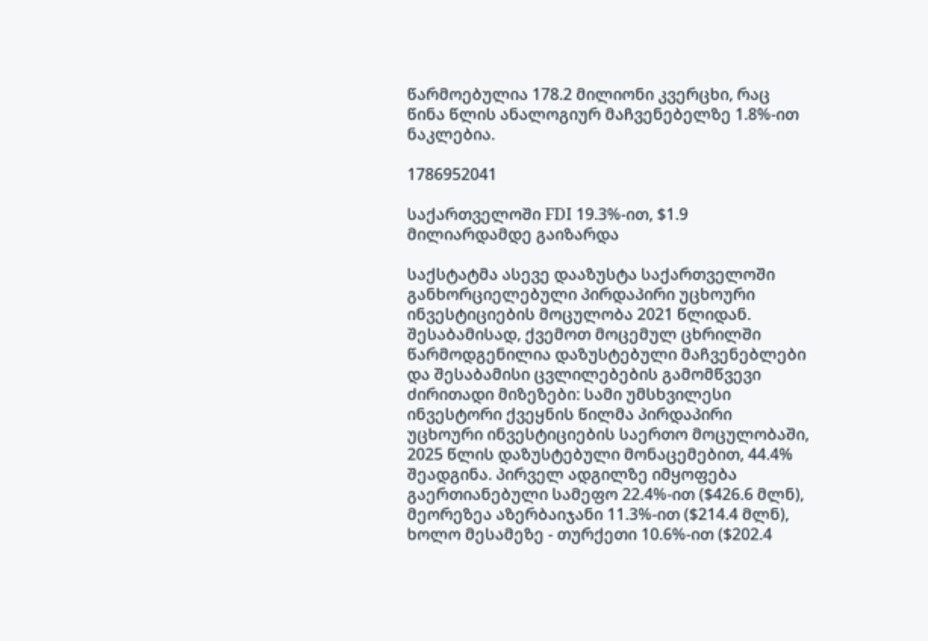წარმოებულია 178.2 მილიონი კვერცხი, რაც წინა წლის ანალოგიურ მაჩვენებელზე 1.8%-ით ნაკლებია.

1786952041

საქართველოში FDI 19.3%-ით, $1.9 მილიარდამდე გაიზარდა

საქსტატმა ასევე დააზუსტა საქართველოში განხორციელებული პირდაპირი უცხოური ინვესტიციების მოცულობა 2021 წლიდან. შესაბამისად, ქვემოთ მოცემულ ცხრილში წარმოდგენილია დაზუსტებული მაჩვენებლები და შესაბამისი ცვლილებების გამომწვევი ძირითადი მიზეზები: სამი უმსხვილესი ინვესტორი ქვეყნის წილმა პირდაპირი უცხოური ინვესტიციების საერთო მოცულობაში, 2025 წლის დაზუსტებული მონაცემებით, 44.4% შეადგინა. პირველ ადგილზე იმყოფება გაერთიანებული სამეფო 22.4%-ით ($426.6 მლნ), მეორეზეა აზერბაიჯანი 11.3%-ით ($214.4 მლნ), ხოლო მესამეზე - თურქეთი 10.6%-ით ($202.4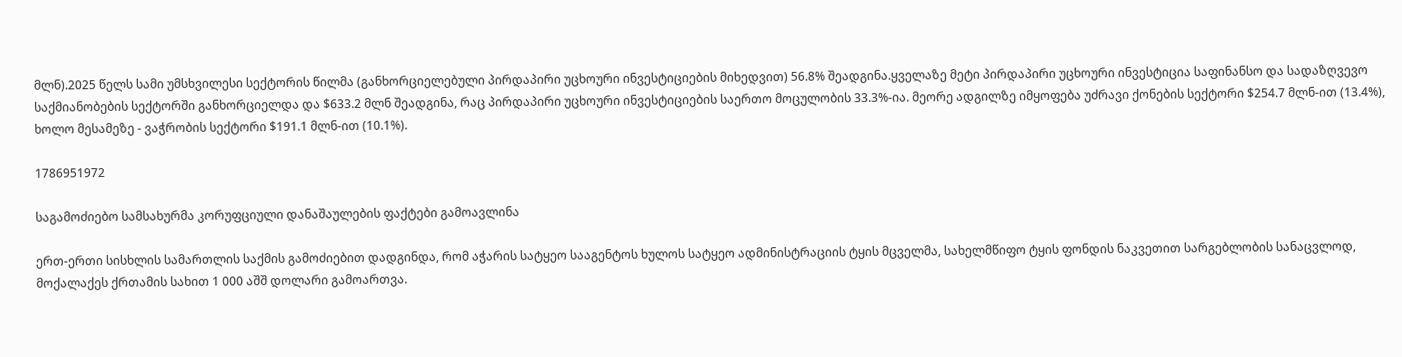მლნ).2025 წელს სამი უმსხვილესი სექტორის წილმა (განხორციელებული პირდაპირი უცხოური ინვესტიციების მიხედვით) 56.8% შეადგინა.ყველაზე მეტი პირდაპირი უცხოური ინვესტიცია საფინანსო და სადაზღვევო საქმიანობების სექტორში განხორციელდა და $633.2 მლნ შეადგინა, რაც პირდაპირი უცხოური ინვესტიციების საერთო მოცულობის 33.3%-ია. მეორე ადგილზე იმყოფება უძრავი ქონების სექტორი $254.7 მლნ-ით (13.4%), ხოლო მესამეზე - ვაჭრობის სექტორი $191.1 მლნ-ით (10.1%).

1786951972

საგამოძიებო სამსახურმა კორუფციული დანაშაულების ფაქტები გამოავლინა

ერთ-ერთი სისხლის სამართლის საქმის გამოძიებით დადგინდა, რომ აჭარის სატყეო სააგენტოს ხულოს სატყეო ადმინისტრაციის ტყის მცველმა, სახელმწიფო ტყის ფონდის ნაკვეთით სარგებლობის სანაცვლოდ, მოქალაქეს ქრთამის სახით 1 000 აშშ დოლარი გამოართვა.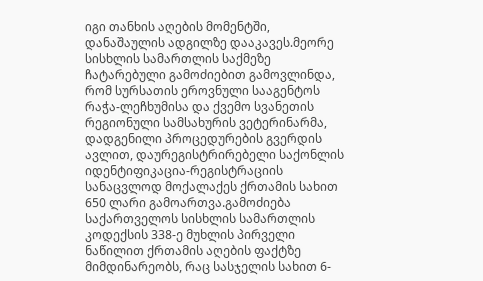იგი თანხის აღების მომენტში, დანაშაულის ადგილზე დააკავეს.მეორე  სისხლის სამართლის საქმეზე ჩატარებული გამოძიებით გამოვლინდა, რომ სურსათის ეროვნული სააგენტოს რაჭა-ლეჩხუმისა და ქვემო სვანეთის რეგიონული სამსახურის ვეტერინარმა, დადგენილი პროცედურების გვერდის ავლით, დაურეგისტრირებელი საქონლის იდენტიფიკაცია-რეგისტრაციის სანაცვლოდ მოქალაქეს ქრთამის სახით 650 ლარი გამოართვა.გამოძიება  საქართველოს სისხლის სამართლის კოდექსის 338-ე მუხლის პირველი ნაწილით ქრთამის აღების ფაქტზე მიმდინარეობს, რაც სასჯელის სახით 6-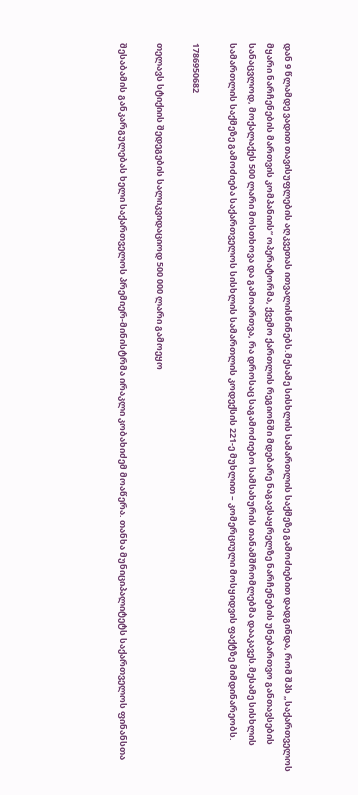დან 9 წლამდე ვადით თავისუფლების აღკვეთას ითვალისწინებს.მესამე სისხლის სამართლის საქმეზე გამოძიებით დადგინდა, რომ შპს „საქართველოს მყარი ნარჩენების მართვის კომპანიის“ ოპერატორმა, ქვემო ქართლის რეგიონში მდებარე ნაგავსაყრელზე ნარჩენების უნებართვო განთავსების სანაცვლოდ, მოქალაქეს 500 ლარი მოსთხოვა და გამოართვა, რა დროსაც საგამოძიებო სამსახურის თანამშრომლებმა დააკავეს.მესამე სისხლის სამართლის საქმეზე გამოძიება საქართველოს სისხლის სამართლის კოდექსის 221-ე მუხლით – კომერციული მოსყიდვის ფაქტზე მიმდინარეობს.

1786950682

თელავს სტიქიის შედეგების სალიკვიდაციოდ 500 000 ლარი გამოეყო

შესაბამის განკარგულებას ხელი საქართველოს პრემიერ-მინისტრმა ირაკლი კობახიძემ მოაწერა. თანხა მუნიციპალიტეტს საქართველოს ფინანსთა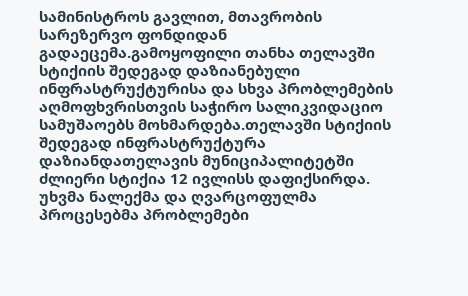სამინისტროს გავლით, მთავრობის სარეზერვო ფონდიდან გადაეცემა.გამოყოფილი თანხა თელავში სტიქიის შედეგად დაზიანებული ინფრასტრუქტურისა და სხვა პრობლემების აღმოფხვრისთვის საჭირო სალიკვიდაციო სამუშაოებს მოხმარდება.თელავში სტიქიის შედეგად ინფრასტრუქტურა დაზიანდათელავის მუნიციპალიტეტში ძლიერი სტიქია 12 ივლისს დაფიქსირდა. უხვმა ნალექმა და ღვარცოფულმა პროცესებმა პრობლემები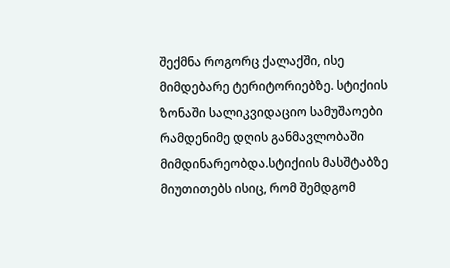შექმნა როგორც ქალაქში, ისე მიმდებარე ტერიტორიებზე. სტიქიის ზონაში სალიკვიდაციო სამუშაოები რამდენიმე დღის განმავლობაში მიმდინარეობდა.სტიქიის მასშტაბზე მიუთითებს ისიც, რომ შემდგომ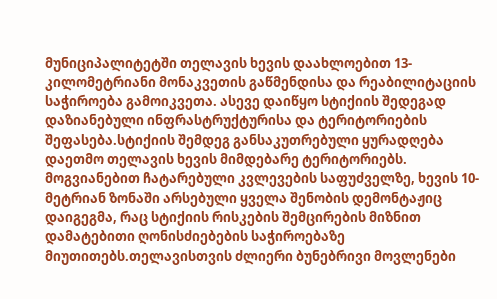მუნიციპალიტეტში თელავის ხევის დაახლოებით 13-კილომეტრიანი მონაკვეთის გაწმენდისა და რეაბილიტაციის საჭიროება გამოიკვეთა. ასევე დაიწყო სტიქიის შედეგად დაზიანებული ინფრასტრუქტურისა და ტერიტორიების შეფასება.სტიქიის შემდეგ განსაკუთრებული ყურადღება დაეთმო თელავის ხევის მიმდებარე ტერიტორიებს. მოგვიანებით ჩატარებული კვლევების საფუძველზე, ხევის 10-მეტრიან ზონაში არსებული ყველა შენობის დემონტაჟიც დაიგეგმა, რაც სტიქიის რისკების შემცირების მიზნით დამატებითი ღონისძიებების საჭიროებაზე მიუთითებს.თელავისთვის ძლიერი ბუნებრივი მოვლენები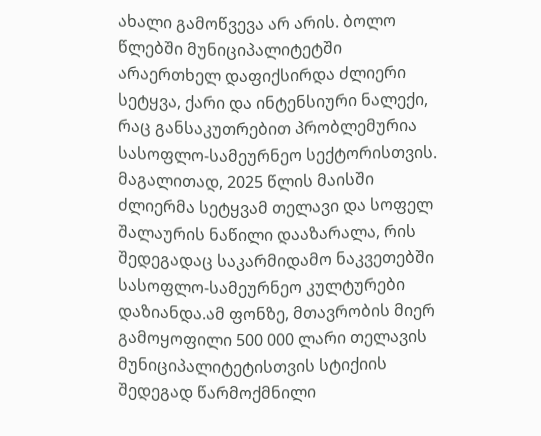ახალი გამოწვევა არ არის. ბოლო წლებში მუნიციპალიტეტში არაერთხელ დაფიქსირდა ძლიერი სეტყვა, ქარი და ინტენსიური ნალექი, რაც განსაკუთრებით პრობლემურია სასოფლო-სამეურნეო სექტორისთვის. მაგალითად, 2025 წლის მაისში ძლიერმა სეტყვამ თელავი და სოფელ შალაურის ნაწილი დააზარალა, რის შედეგადაც საკარმიდამო ნაკვეთებში სასოფლო-სამეურნეო კულტურები დაზიანდა.ამ ფონზე, მთავრობის მიერ გამოყოფილი 500 000 ლარი თელავის მუნიციპალიტეტისთვის სტიქიის შედეგად წარმოქმნილი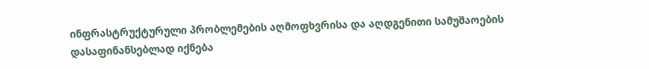ინფრასტრუქტურული პრობლემების აღმოფხვრისა და აღდგენითი სამუშაოების დასაფინანსებლად იქნება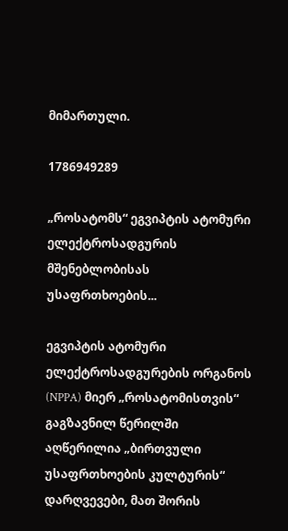მიმართული.

1786949289

„როსატომს“ ეგვიპტის ატომური ელექტროსადგურის მშენებლობისას უსაფრთხოების...

ეგვიპტის ატომური ელექტროსადგურების ორგანოს (NPPA) მიერ „როსატომისთვის“ გაგზავნილ წერილში აღწერილია „ბირთვული უსაფრთხოების კულტურის“ დარღვევები, მათ შორის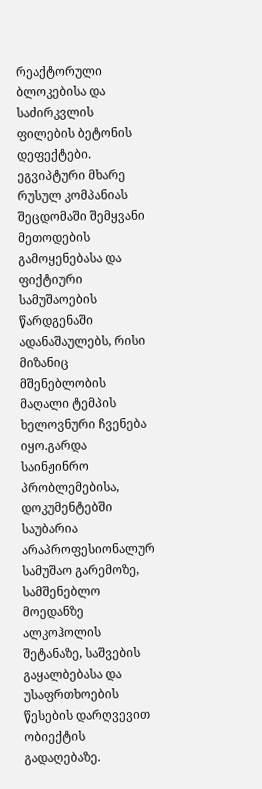რეაქტორული ბლოკებისა და საძირკვლის ფილების ბეტონის დეფექტები. ეგვიპტური მხარე რუსულ კომპანიას შეცდომაში შემყვანი მეთოდების გამოყენებასა და ფიქტიური სამუშაოების წარდგენაში ადანაშაულებს, რისი მიზანიც მშენებლობის მაღალი ტემპის ხელოვნური ჩვენება იყო.გარდა საინჟინრო პრობლემებისა, დოკუმენტებში საუბარია არაპროფესიონალურ სამუშაო გარემოზე, სამშენებლო მოედანზე ალკოჰოლის შეტანაზე, საშვების გაყალბებასა და უსაფრთხოების წესების დარღვევით ობიექტის გადაღებაზე.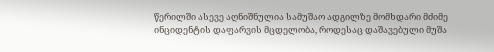წერილში ასევე აღნიშნულია სამუშაო ადგილზე მომხდარი მძიმე ინციდენტის დაფარვის მცდელობა, როდესაც დაშავებული მუშა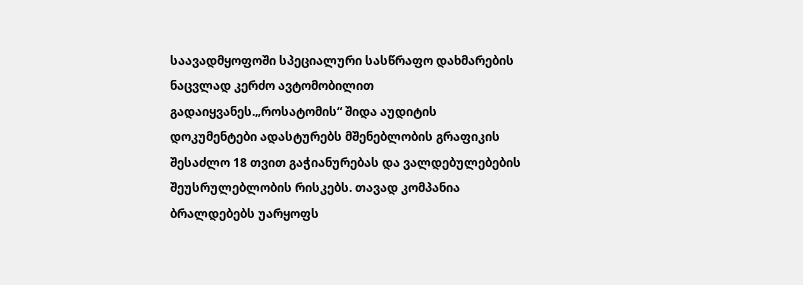საავადმყოფოში სპეციალური სასწრაფო დახმარების ნაცვლად კერძო ავტომობილით გადაიყვანეს.„როსატომის“ შიდა აუდიტის დოკუმენტები ადასტურებს მშენებლობის გრაფიკის შესაძლო 18 თვით გაჭიანურებას და ვალდებულებების შეუსრულებლობის რისკებს. თავად კომპანია ბრალდებებს უარყოფს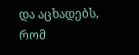და აცხადებს, რომ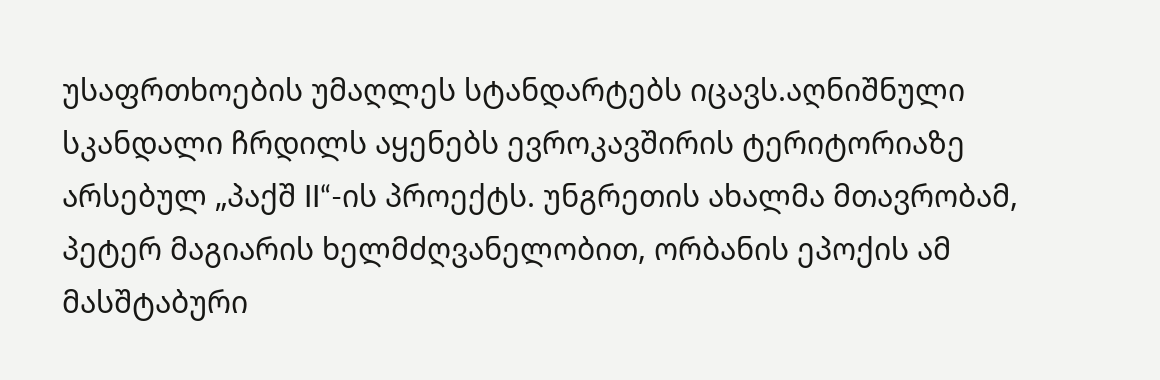უსაფრთხოების უმაღლეს სტანდარტებს იცავს.აღნიშნული სკანდალი ჩრდილს აყენებს ევროკავშირის ტერიტორიაზე არსებულ „პაქშ II“-ის პროექტს. უნგრეთის ახალმა მთავრობამ, პეტერ მაგიარის ხელმძღვანელობით, ორბანის ეპოქის ამ მასშტაბური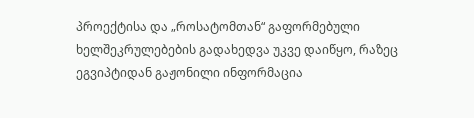პროექტისა და „როსატომთან“ გაფორმებული ხელშეკრულებების გადახედვა უკვე დაიწყო, რაზეც ეგვიპტიდან გაჟონილი ინფორმაცია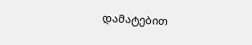დამატებით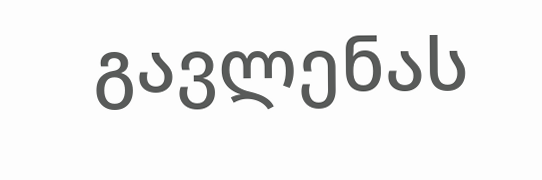გავლენას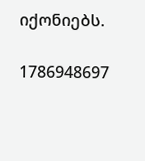იქონიებს.

1786948697